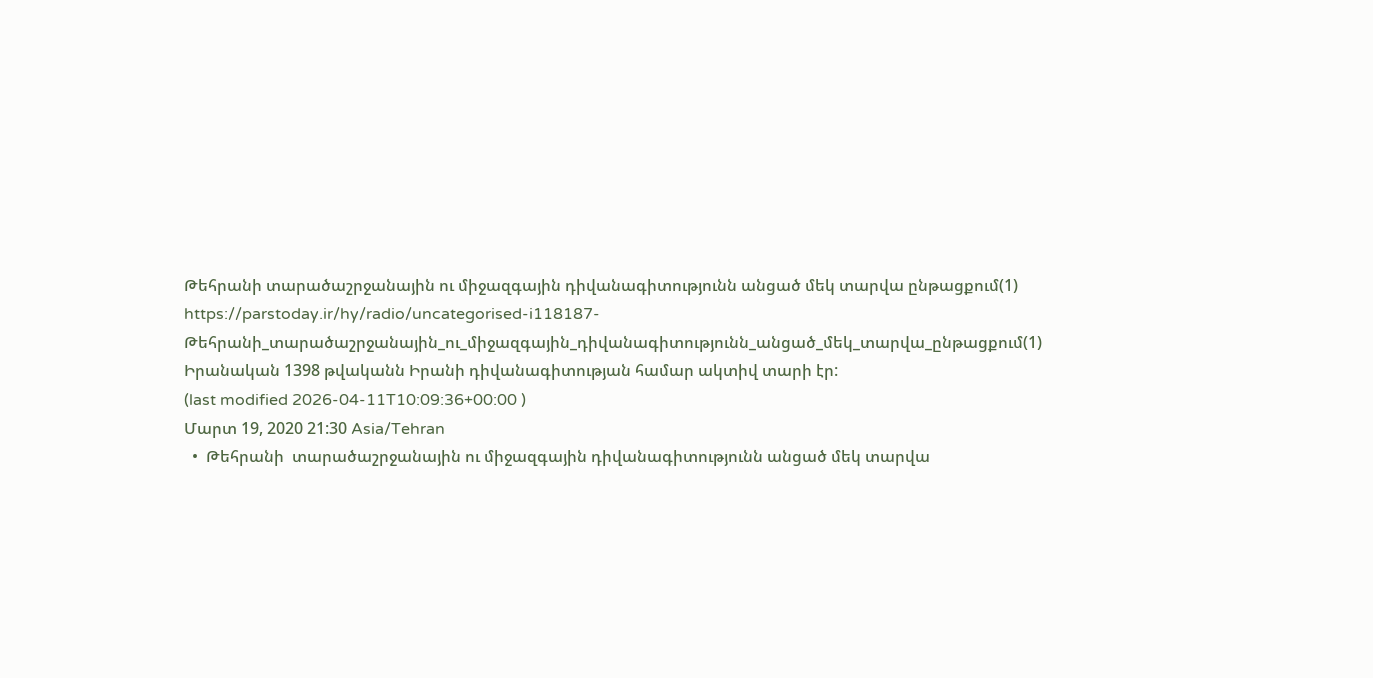Թեհրանի տարածաշրջանային ու միջազգային դիվանագիտությունն անցած մեկ տարվա ընթացքում(1)
https://parstoday.ir/hy/radio/uncategorised-i118187-Թեհրանի_տարածաշրջանային_ու_միջազգային_դիվանագիտությունն_անցած_մեկ_տարվա_ընթացքում(1)
Իրանական 1398 թվականն Իրանի դիվանագիտության համար ակտիվ տարի էր:
(last modified 2026-04-11T10:09:36+00:00 )
Մարտ 19, 2020 21:30 Asia/Tehran
  •  Թեհրանի  տարածաշրջանային ու միջազգային դիվանագիտությունն անցած մեկ տարվա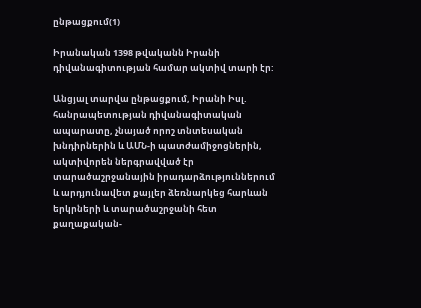ընթացքում(1)

Իրանական 1398 թվականն Իրանի դիվանագիտության համար ակտիվ տարի էր:

Անցյալ տարվա ընթացքում, Իրանի Իսլ. հանրապետության դիվանագիտական ապարատը, չնայած որոշ տնտեսական խնդիրներին և ԱՄՆ-ի պատժամիջոցներին, ակտիվորեն ներգրավված էր տարածաշրջանային իրադարձություններում  և արդյունավետ քայլեր ձեռնարկեց հարևան երկրների և տարածաշրջանի հետ քաղաքական-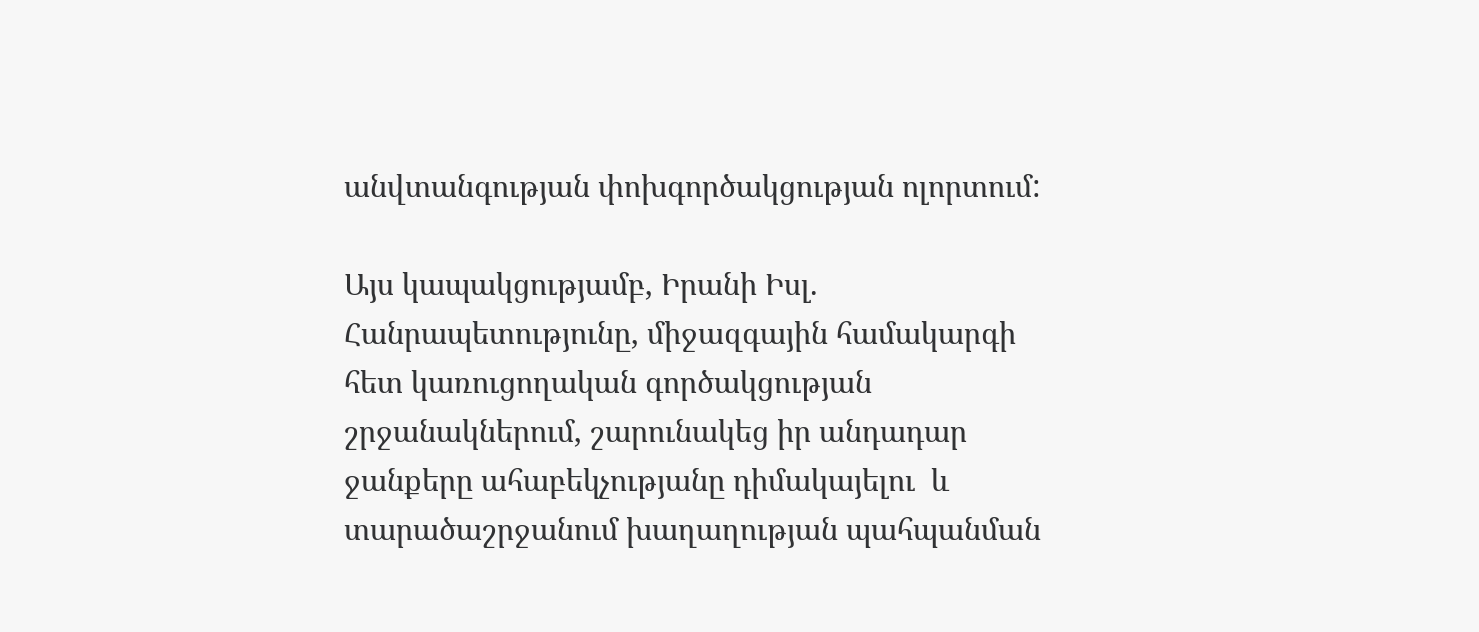անվտանգության փոխգործակցության ոլորտում:

Այս կապակցությամբ, Իրանի Իսլ. Հանրապետությունը, միջազգային համակարգի հետ կառուցողական գործակցության շրջանակներում, շարունակեց իր անդադար ջանքերը ահաբեկչությանը դիմակայելու  և տարածաշրջանում խաղաղության պահպանման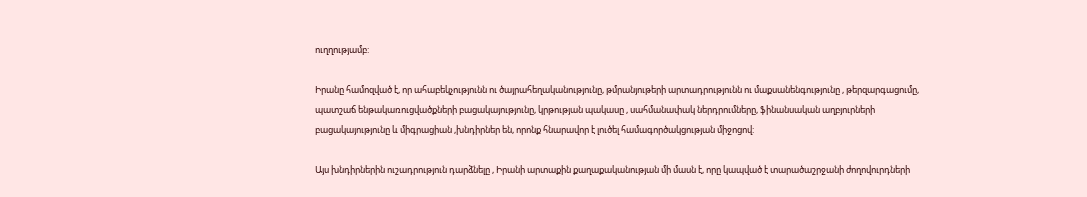ուղղությամբ:

Իրանը համոզված է, որ ահաբեկչությունն ու ծայրահեղականությունը, թմրանյութերի արտադրությունն ու մաքսանենգությունը , թերզարգացումը, պատշաճ ենթակառուցվածքների բացակայությունը, կրթության պակասը , սահմանափակ ներդրումները, ֆինանսական աղբյուրների  բացակայությունը և միգրացիան ,խնդիրներ են, որոնք հնարավոր է լուծել համագործակցության միջոցով:

Այս խնդիրներին ուշադրություն դարձնելը , Իրանի արտաքին քաղաքականության մի մասն է, որը կապված է տարածաշրջանի ժողովուրդների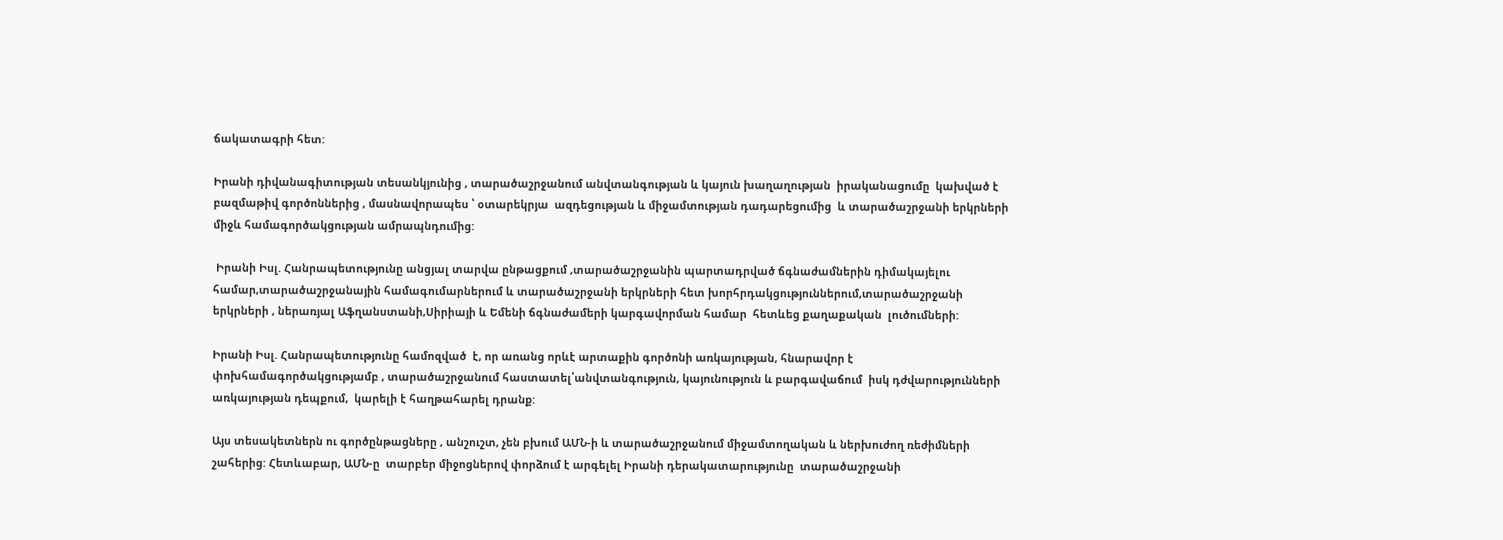ճակատագրի հետ:

Իրանի դիվանագիտության տեսանկյունից , տարածաշրջանում անվտանգության և կայուն խաղաղության  իրականացումը  կախված է բազմաթիվ գործոններից , մասնավորապես ՝ օտարեկրյա  ազդեցության և միջամտության դադարեցումից  և տարածաշրջանի երկրների միջև համագործակցության ամրապնդումից:

 Իրանի Իսլ. Հանրապետությունը անցյալ տարվա ընթացքում ,տարածաշրջանին պարտադրված ճգնաժամներին դիմակայելու համար,տարածաշրջանային համագումարներում և տարածաշրջանի երկրների հետ խորհրդակցություններում,տարածաշրջանի երկրների , ներառյալ Աֆղանստանի,Սիրիայի և Եմենի ճգնաժամերի կարգավորման համար  հետևեց քաղաքական  լուծումների:

Իրանի Իսլ. Հանրապետությունը համոզված  է, որ առանց որևէ արտաքին գործոնի առկայության, հնարավոր է փոխհամագործակցությամբ , տարածաշրջանում հաստատել՝անվտանգություն, կայունություն և բարգավաճում  իսկ դժվարությունների առկայության դեպքում,  կարելի է հաղթահարել դրանք:

Այս տեսակետներն ու գործընթացները , անշուշտ, չեն բխում ԱՄՆ-ի և տարածաշրջանում միջամտողական և ներխուժող ռեժիմների շահերից: Հետևաբար, ԱՄՆ-ը  տարբեր միջոցներով փորձում է արգելել Իրանի դերակատարությունը  տարածաշրջանի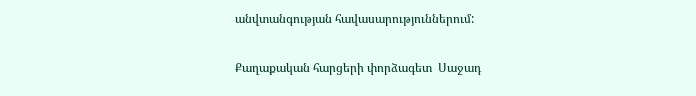անվտանգության հավասարություններում:

Քաղաքական հարցերի փորձագետ  Սաջադ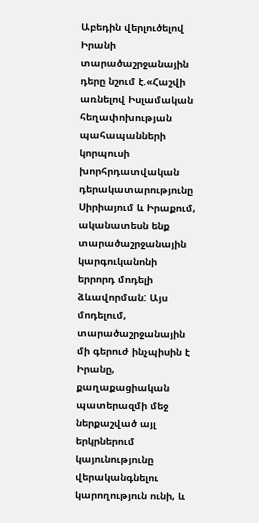Աբեդին վերլուծելով Իրանի տարածաշրջանային դերը նշում է.«Հաշվի առնելով Իսլամական հեղափոխության պահապանների կորպուսի խորհրդատվական դերակատարությունը Սիրիայում և Իրաքում, ականատեսն ենք   տարածաշրջանային կարգուկանոնի  երրորդ մոդելի ձևավորման: Այս մոդելում, տարածաշրջանային մի գերուժ ինչպիսին է Իրանը,   քաղաքացիական պատերազմի մեջ ներքաշված այլ երկրներում կայունությունը վերականգնելու կարողություն ունի, և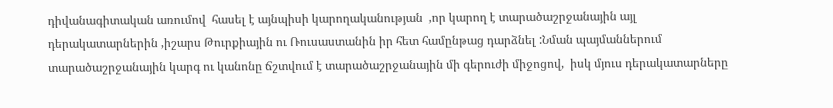դիվանագիտական առումով  հասել է այնպիսի կարողականության  ,որ կարող է տարածաշրջանային այլ դերակատարներին ,իշարս Թուրքիային ու Ռուսաստանին իր հետ համընթաց դարձնել :Նման պայմաններում  տարածաշրջանային կարգ ու կանոնը ճշտվում է տարածաշրջանային մի գերուժի միջոցով,  իսկ մյուս դերակատարները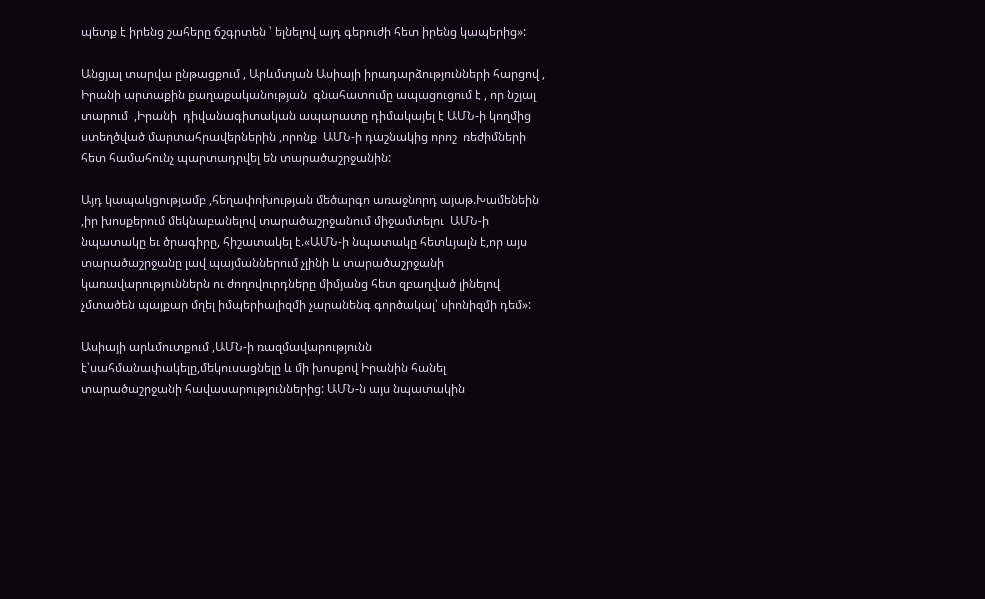պետք է իրենց շահերը ճշգրտեն ՝ ելնելով այդ գերուժի հետ իրենց կապերից»:

Անցյալ տարվա ընթացքում , Արևմտյան Ասիայի իրադարձությունների հարցով , Իրանի արտաքին քաղաքականության  գնահատումը ապացուցում է , որ նշյալ տարում  ,Իրանի  դիվանագիտական ապարատը դիմակայել է ԱՄՆ-ի կողմից ստեղծված մարտահրավերներին ,որոնք  ԱՄՆ-ի դաշնակից որոշ  ռեժիմների հետ համահունչ պարտադրվել են տարածաշրջանին:

Այդ կապակցությամբ ,հեղափոխության մեծարգո առաջնորդ այաթ.Խամենեին ,իր խոսքերում մեկնաբանելով տարածաշրջանում միջամտելու  ԱՄՆ-ի նպատակը եւ ծրագիրը, հիշատակել է.«ԱՄՆ-ի նպատակը հետևյալն է,որ այս տարածաշրջանը լավ պայմաններում չլինի և տարածաշրջանի կառավարություններն ու ժողովուրդները միմյանց հետ զբաղված լինելով չմտածեն պայքար մղել իմպերիալիզմի չարանենգ գործակալ՝ սիոնիզմի դեմ»:

Ասիայի արևմուտքում ,ԱՄՆ-ի ռազմավարությունն է՝սահմանափակելը,մեկուսացնելը և մի խոսքով Իրանին հանել  տարածաշրջանի հավասարություններից: ԱՄՆ-ն այս նպատակին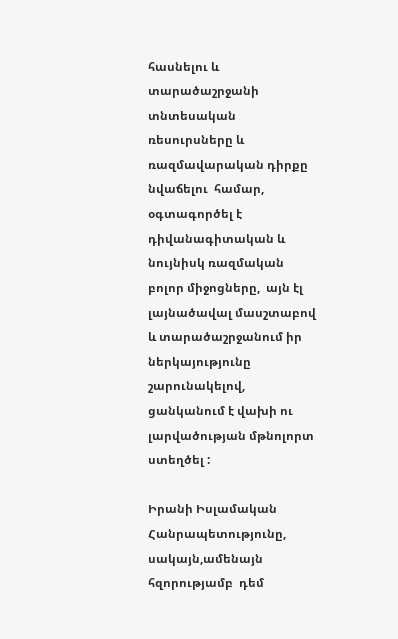հասնելու և տարածաշրջանի տնտեսական ռեսուրսները և ռազմավարական դիրքը նվաճելու  համար, օգտագործել է դիվանագիտական և նույնիսկ ռազմական բոլոր միջոցները,  այն էլ լայնածավալ մասշտաբով և տարածաշրջանում իր ներկայությունը շարունակելով, ցանկանում է վախի ու լարվածության մթնոլորտ ստեղծել :

Իրանի Իսլամական Հանրապետությունը, սակայն,ամենայն հզորությամբ  դեմ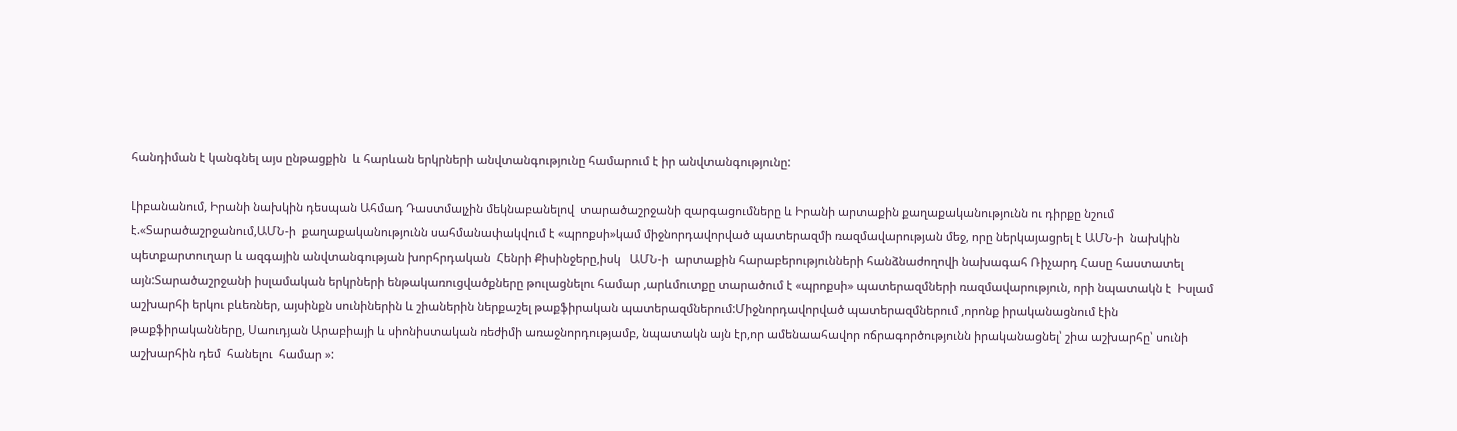հանդիման է կանգնել այս ընթացքին  և հարևան երկրների անվտանգությունը համարում է իր անվտանգությունը:

Լիբանանում, Իրանի նախկին դեսպան Ահմադ Դաստմալչին մեկնաբանելով  տարածաշրջանի զարգացումները և Իրանի արտաքին քաղաքականությունն ու դիրքը նշում է.«Տարածաշրջանում,ԱՄՆ-ի  քաղաքականությունն սահմանափակվում է «պրոքսի»կամ միջնորդավորված պատերազմի ռազմավարության մեջ, որը ներկայացրել է ԱՄՆ-ի  նախկին պետքարտուղար և ազգային անվտանգության խորհրդական  Հենրի Քիսինջերը,իսկ   ԱՄՆ-ի  արտաքին հարաբերությունների հանձնաժողովի նախագահ Ռիչարդ Հասը հաստատել այն:Տարածաշրջանի իսլամական երկրների ենթակառուցվածքները թուլացնելու համար ,արևմուտքը տարածում է «պրոքսի» պատերազմների ռազմավարություն, որի նպատակն է  Իսլամ աշխարհի երկու բևեռներ, այսինքն սունիներին և շիաներին ներքաշել թաքֆիրական պատերազմներում:Միջնորդավորված պատերազմներում ,որոնք իրականացնում էին թաքֆիրականները, Սաուդյան Արաբիայի և սիոնիստական ռեժիմի առաջնորդությամբ, նպատակն այն էր,որ ամենաահավոր ոճրագործությունն իրականացնել՝ շիա աշխարհը՝ սունի աշխարհին դեմ  հանելու  համար »: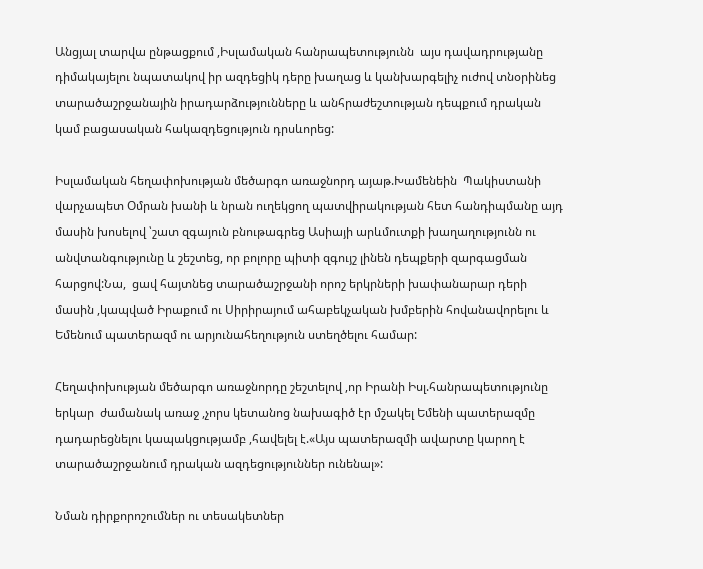Անցյալ տարվա ընթացքում ,Իսլամական հանրապետությունն  այս դավադրությանը դիմակայելու նպատակով իր ազդեցիկ դերը խաղաց և կանխարգելիչ ուժով տնօրինեց տարածաշրջանային իրադարձությունները և անհրաժեշտության դեպքում դրական կամ բացասական հակազդեցություն դրսևորեց:

Իսլամական հեղափոխության մեծարգո առաջնորդ այաթ.Խամենեին  Պակիստանի վարչապետ Օմրան խանի և նրան ուղեկցող պատվիրակության հետ հանդիպմանը այդ մասին խոսելով ՝շատ զգայուն բնութագրեց Ասիայի արևմուտքի խաղաղությունն ու անվտանգությունը և շեշտեց, որ բոլորը պիտի զգույշ լինեն դեպքերի զարգացման հարցով:Նա,  ցավ հայտնեց տարածաշրջանի որոշ երկրների խափանարար դերի մասին ,կապված Իրաքում ու Սիրիրայում ահաբեկչական խմբերին հովանավորելու և Եմենում պատերազմ ու արյունահեղություն ստեղծելու համար:

Հեղափոխության մեծարգո առաջնորդը շեշտելով ,որ Իրանի Իսլ.հանրապետությունը երկար  ժամանակ առաջ ,չորս կետանոց նախագիծ էր մշակել Եմենի պատերազմը դադարեցնելու կապակցությամբ ,հավելել է.«Այս պատերազմի ավարտը կարող է տարածաշրջանում դրական ազդեցություններ ունենալ»:

Նման դիրքորոշումներ ու տեսակետներ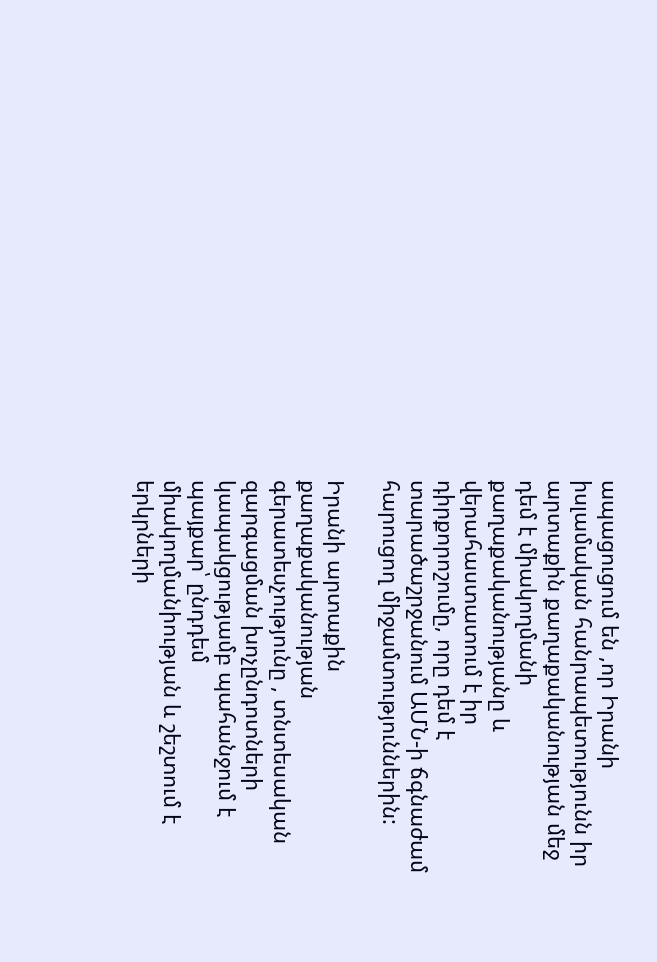ապացուցում են ,որ Իրանի իսլամական հանրապետությունն իր արտաքին քաղաքականության մեջ դեմ է միակողմանի քաղաքականությանը և վերահաստատում է իր դիրքորոշումը, որը դեմ է տարածաշրջանում ԱՄՆ-ի ճգնաժամ հարուցող միջամտություններին:

Իրանի արտաքին քաղաքականության գերատեսչությունը , տնտեսական զարգացման խոչընդոտների կապակցությամբ պահանջում է պայքար՝ ընդդեմ միակողմանիության և շեշտում է երկրների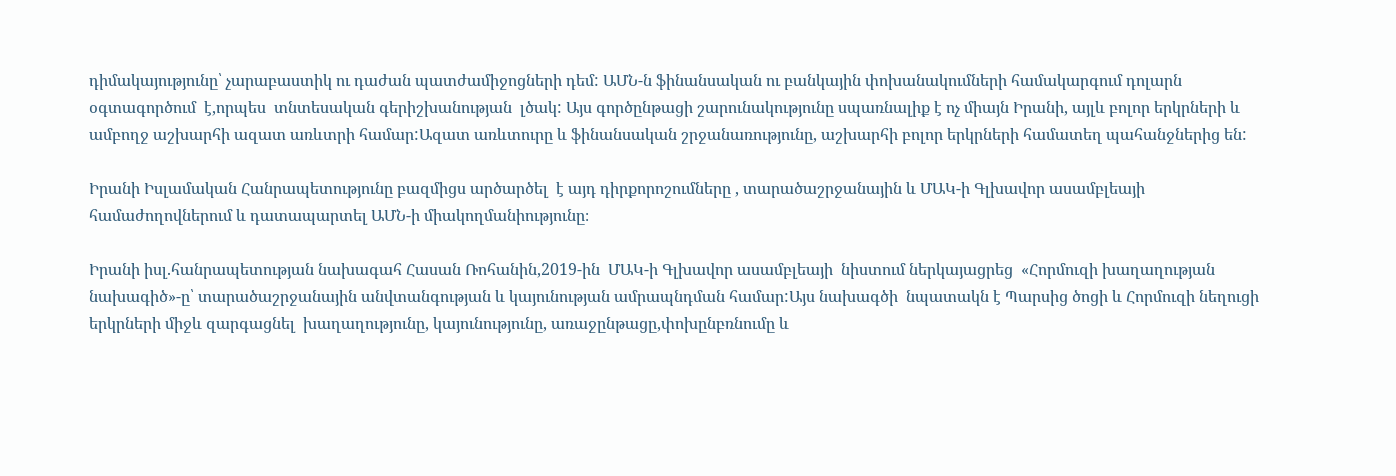դիմակայությունը՝ չարաբաստիկ ու դաժան պատժամիջոցների դեմ: ԱՄՆ-ն ֆինանսական ու բանկային փոխանակումների համակարգում դոլարն օգտագործում  է,որպես  տնտեսական գերիշխանության  լծակ: Այս գործընթացի շարունակությունը սպառնալիք է ոչ միայն Իրանի, այլև բոլոր երկրների և ամբողջ աշխարհի ազատ առևտրի համար:Ազատ առևտուրը և ֆինանսական շրջանառությունը, աշխարհի բոլոր երկրների համատեղ պահանջներից են:

Իրանի Իսլամական Հանրապետությունը բազմիցս արծարծել  է այդ դիրքորոշումները , տարածաշրջանային և ՄԱԿ-ի Գլխավոր ասամբլեայի համաժողովներում և դատապարտել ԱՄՆ-ի միակողմանիությունը։

Իրանի իսլ.հանրապետության նախագահ Հասան Ռոհանին,2019-ին  ՄԱԿ-ի Գլխավոր ասամբլեայի  նիստում ներկայացրեց  «Հորմուզի խաղաղության նախագիծ»-ը՝ տարածաշրջանային անվտանգության և կայունության ամրապնդման համար:Այս նախագծի  նպատակն է Պարսից ծոցի և Հորմուզի նեղուցի երկրների միջև զարգացնել  խաղաղությունը, կայունությունը, առաջընթացը,փոխընբռնումը և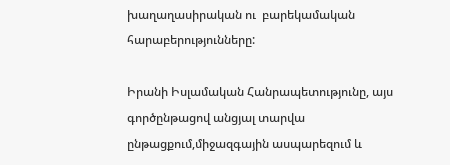խաղաղասիրական ու  բարեկամական հարաբերությունները:

Իրանի Իսլամական Հանրապետությունը, այս գործընթացով անցյալ տարվա ընթացքում,միջազգային ասպարեզում և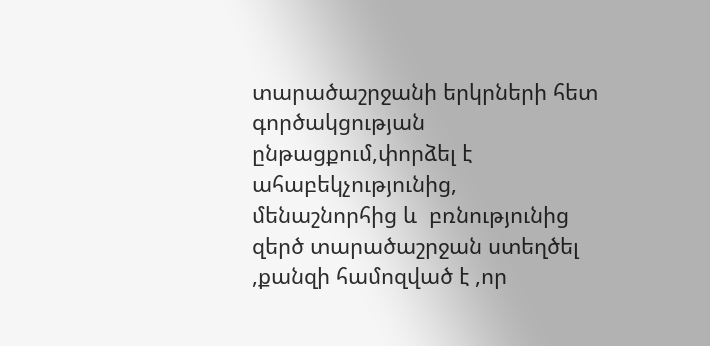տարածաշրջանի երկրների հետ գործակցության ընթացքում,փորձել է ահաբեկչությունից, մենաշնորհից և  բռնությունից զերծ տարածաշրջան ստեղծել ,քանզի համոզված է ,որ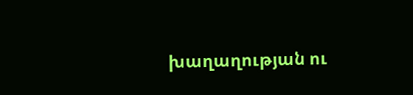խաղաղության ու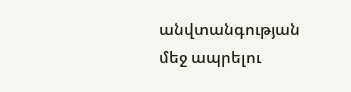անվտանգության մեջ ապրելու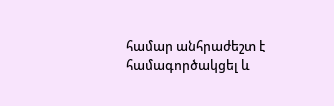համար անհրաժեշտ է համագործակցել և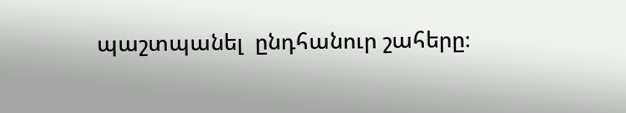պաշտպանել  ընդհանուր շահերը։